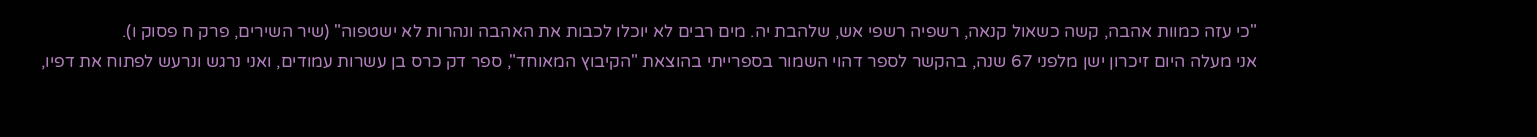"כי עזה כמוות אהבה, קשה כשאול קנאה, רשפיה רשפי אש, שלהבת יה. מים רבים לא יוכלו לכבות את האהבה ונהרות לא ישטפוה" (שיר השירים, פרק ח פסוק ו).
אני מעלה היום זיכרון ישן מלפני 67 שנה, בהקשר לספר דהוי השמור בספרייתי בהוצאת "הקיבוץ המאוחד", ספר דק כרס בן עשרות עמודים, ואני נרגש ונרעש לפתוח את דפיו,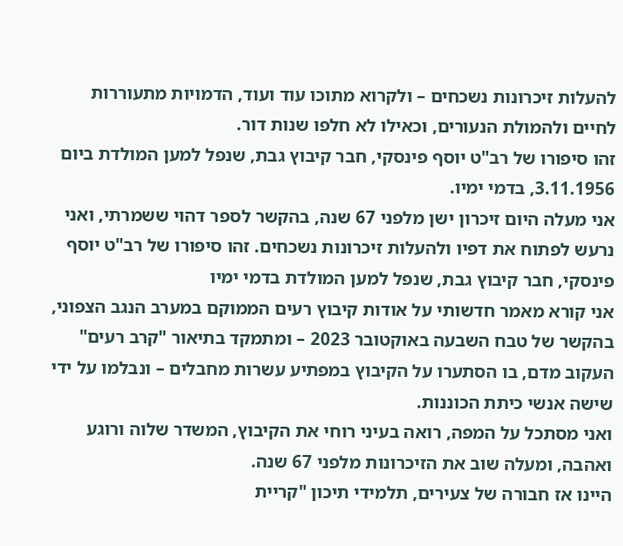להעלות זיכרונות נשכחים – ולקרוא מתוכו עוד ועוד, הדמויות מתעוררות לחיים ולהמולת הנעורים, וכאילו לא חלפו שנות דור.
זהו סיפורו של רב"ט יוסף פינסקי, חבר קיבוץ גבת, שנפל למען המולדת ביום 3.11.1956, בדמי ימיו.
אני מעלה היום זיכרון ישן מלפני 67 שנה, בהקשר לספר דהוי ששמרתי, ואני נרעש לפתוח את דפיו ולהעלות זיכרונות נשכחים. זהו סיפורו של רב"ט יוסף פינסקי, חבר קיבוץ גבת, שנפל למען המולדת בדמי ימיו
אני קורא מאמר חדשותי על אודות קיבוץ רעים הממוקם במערב הנגב הצפוני, בהקשר של טבח השבעה באוקטובר 2023 – ומתמקד בתיאור "קרב רעים" העקוב מדם, בו הסתערו על הקיבוץ במפתיע עשרות מחבלים – ונבלמו על ידי שישה אנשי כיתת הכוננות.
ואני מסתכל על המפה, רואה בעיני רוחי את הקיבוץ, המשדר שלוה ורוגע ואהבה, ומעלה שוב את הזיכרונות מלפני 67 שנה.
היינו אז חבורה של צעירים, תלמידי תיכון "קריית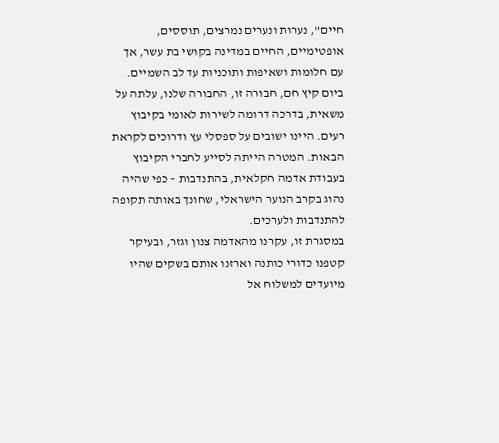חיים", נערות ונערים נמרצים, תוססים, אופטימיים, החיים במדינה בקושי בת עשר, אך עם חלומות ושאיפות ותוכניות עד לב השמיים.
ביום קיץ חם, חבורה זו, החבורה שלנו, עלתה על משאית, בדרכה דרומה לשירות לאומי בקיבוץ רעים. היינו ישובים על ספסלי עץ ודרוכים לקראת הבאות. המטרה הייתה לסייע לחברי הקיבוץ בעבודת אדמה חקלאית, בהתנדבות – כפי שהיה נהוג בקרב הנוער הישראלי, שחונך באותה תקופה להתנדבות ולערכים.
במסגרת זו, עקרנו מהאדמה צנון וגזר, ובעיקר קטפנו כדורי כותנה וארזנו אותם בשקים שהיו מיועדים למשלוח אל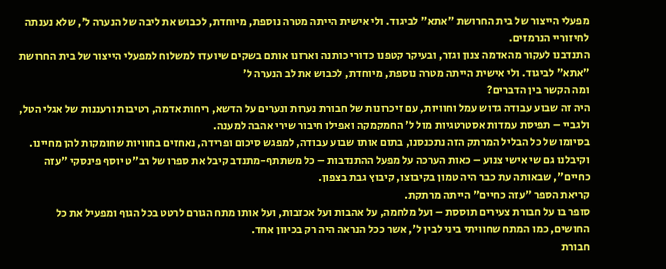מפעלי הייצור של בית החרושת "אתא" לביגוד. ולי אישית הייתה מטרה נוספת, מיוחדת, לכבוש את ליבה של הנערה ל', שלא נענתה לחיזוריי הנרמזים.
התנדבנו לעקור מהאדמה צנון וגזר, ובעיקר קטפנו כדורי כותנה וארזנו אותם בשקים שיועדו למשלוח למפעלי הייצור של בית החרושת "אתא" לביגוד. ולי אישית הייתה מטרה נוספת, מיוחדת, לכבוש את לב הנערה ל'
ומה הקשר בין הדברים?
היה זה שבוע עבודה גדוש עמל וחוויות, עם זיכרונות של חבורת נערות ונערים על הדשא, ריחות אדמה, רטיבות ורעננות של אגלי הטל, ולגביי – תפיסת עמדות אסטרטגיות מול ל' החמקמקה ואפילו חיבור שירי אהבה למענה.
בסיומו של כל הבליל המרתק הזה נתכנסנו, בתום אותו שבוע עבודה, למפגש סיכום ופרידה, נאחזים בחוויות שחומקות להן מחיינו. וקיבלנו גם שי אישי צנוע – כאות הערכה על מפעל ההתנדבות – כל משתתף-מתנדב קיבל את ספרו של רב"ט יוסף פינסקי "עזה כחיים", שבאותה עת כבר היה טמון בקיבוצו, קיבוץ גבת בצפון.
קריאת הספר "עזה כחיים" הייתה מרתקת.
סופר בו על חבורת צעירים תוססת – ועל מלחמה, על אהבות ועל אכזבות, ועל אותו מתח הגורם לרטט בכל הגוף ומפעיל את כל החושים, כמו המתח שחוויתי ביני לבין ל', אשר ככל הנראה היה רק בכיוון אחד.
חבורת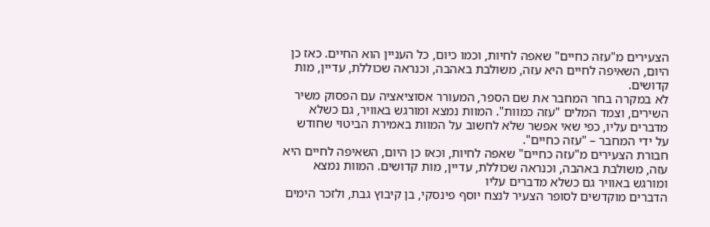הצעירים מ"עזה כחיים" שאפה לחיות, וכמו כיום, כל העניין הוא החיים. כאז כן היום, השאיפה לחיים היא עזה, משולבת באהבה, וכנראה שכוללת, עדיין, מות קדושים.
לא במקרה בחר המחבר את שם הספר, המעורר אסוציאציה עם הפסוק משיר השירים, וצמד המלים "עזה כמוות". המוות נמצא ומורגש באוויר, גם כשלא מדברים עליו, כפי שאי אפשר שלא לחשוב על המוות באמירת הביטוי שחודש על ידי המחבר – "עזה כחיים".
חבורת הצעירים מ"עזה כחיים" שאפה לחיות, וכאז כן היום, השאיפה לחיים היא עזה, משולבת באהבה, וכנראה שכוללת, עדיין, מות קדושים. המוות נמצא ומורגש באוויר גם כשלא מדברים עליו
הדברים מוקדשים לסופר הצעיר לנצח יוסף פינסקי, בן קיבוץ גבת, ולזכר הימים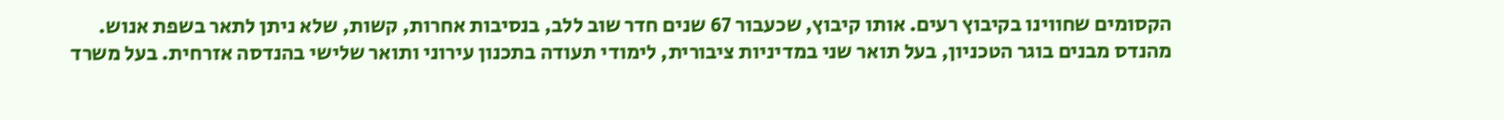הקסומים שחווינו בקיבוץ רעים. אותו קיבוץ, שכעבור 67 שנים חדר שוב ללב, בנסיבות אחרות, קשות, שלא ניתן לתאר בשפת אנוש.
מהנדס מבנים בוגר הטכניון, בעל תואר שני במדיניות ציבורית, לימודי תעודה בתכנון עירוני ותואר שלישי בהנדסה אזרחית. בעל משרד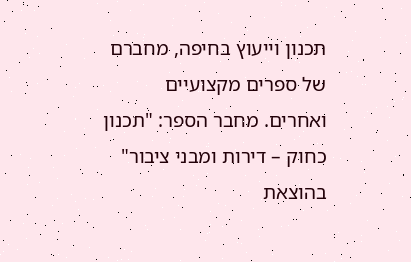תכנון וייעוץ בחיפה, מחברם של ספרים מקצועיים ואחרים. מחבר הספר: "תכנון כחוק – דירות ומבני ציבור" בהוצאת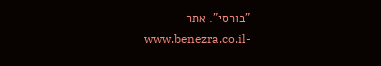"בורסי". אתר -www.benezra.co.il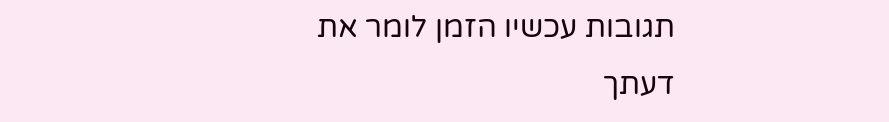תגובות עכשיו הזמן לומר את דעתך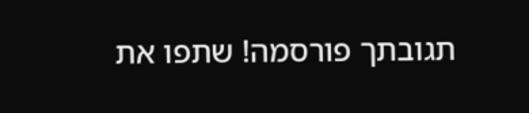תגובתך פורסמה! שתפו את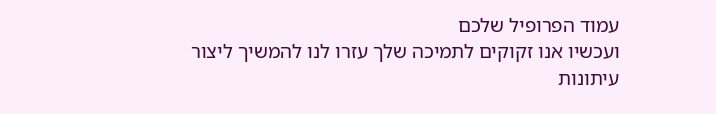עמוד הפרופיל שלכם
ועכשיו אנו זקוקים לתמיכה שלך עזרו לנו להמשיך ליצור עיתונות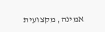אמינה, מקצועית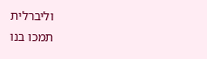וליברלית
תמכו בנו